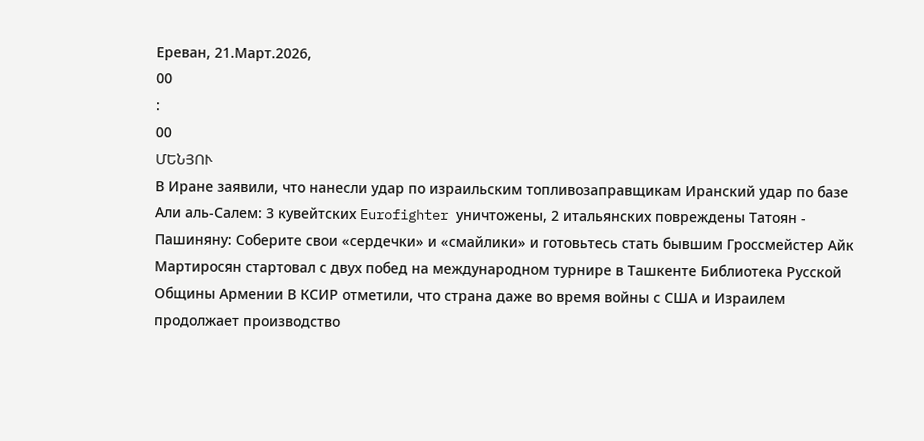Ереван, 21.Март.2026,
00
:
00
ՄԵՆՅՈՒ
В Иране заявили, что нанесли удар по израильским топливозаправщикам Иранский удар по базе Али аль‑Салем: 3 кувейтских Eurofighter уничтожены, 2 итальянских повреждены Татоян - Пашиняну: Соберите свои «сердечки» и «смайлики» и готовьтесь стать бывшим Гроссмейстер Айк Мартиросян стартовал с двух побед на международном турнире в Ташкенте Библиотека Русской Общины Армении В КСИР отметили, что страна даже во время войны с США и Израилем продолжает производство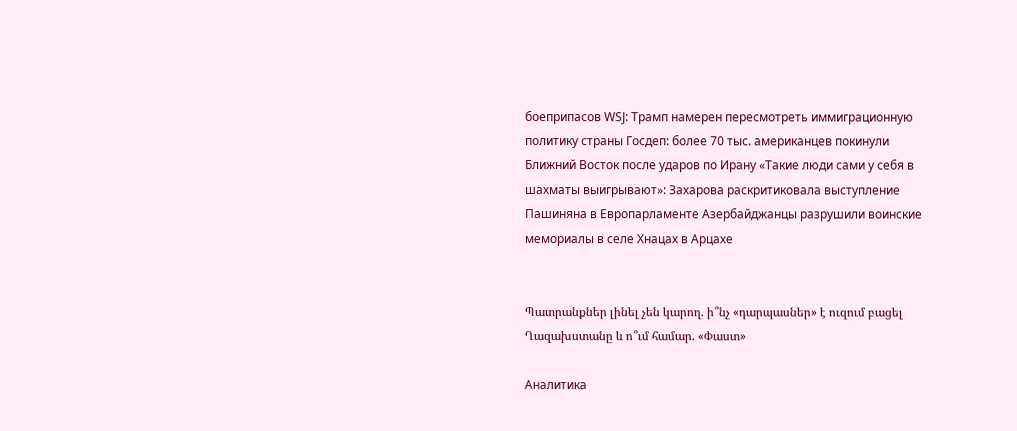боеприпасов WSJ: Трамп намерен пересмотреть иммиграционную политику страны Госдеп: более 70 тыс. американцев покинули Ближний Восток после ударов по Ирану «Такие люди сами у себя в шахматы выигрывают»: Захарова раскритиковала выступление Пашиняна в Европарламенте Азербайджанцы разрушили воинские мемориалы в селе Хнацах в Арцахе


Պատրանքներ լինել չեն կարող. ի՞նչ «դարպասներ» է ուզում բացել Ղազախստանը և ո՞ւմ համար. «Փաստ»

Аналитика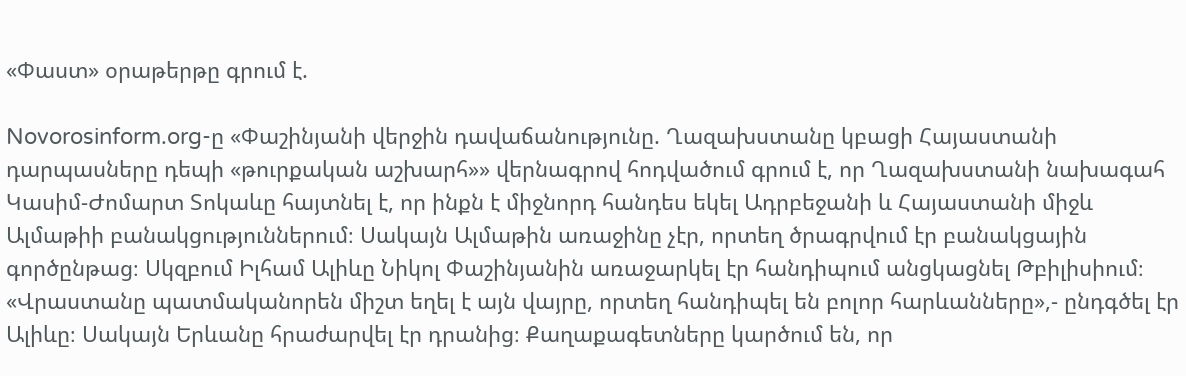«Փաստ» օրաթերթը գրում է.

Novorosinform.org-ը «Փաշինյանի վերջին դավաճանությունը. Ղազախստանը կբացի Հայաստանի դարպասները դեպի «թուրքական աշխարհ»» վերնագրով հոդվածում գրում է, որ Ղազախստանի նախագահ Կասիմ-Ժոմարտ Տոկաևը հայտնել է, որ ինքն է միջնորդ հանդես եկել Ադրբեջանի և Հայաստանի միջև Ալմաթիի բանակցություններում։ Սակայն Ալմաթին առաջինը չէր, որտեղ ծրագրվում էր բանակցային գործընթաց։ Սկզբում Իլհամ Ալիևը Նիկոլ Փաշինյանին առաջարկել էր հանդիպում անցկացնել Թբիլիսիում։ «Վրաստանը պատմականորեն միշտ եղել է այն վայրը, որտեղ հանդիպել են բոլոր հարևանները»,- ընդգծել էր Ալիևը։ Սակայն Երևանը հրաժարվել էր դրանից։ Քաղաքագետները կարծում են, որ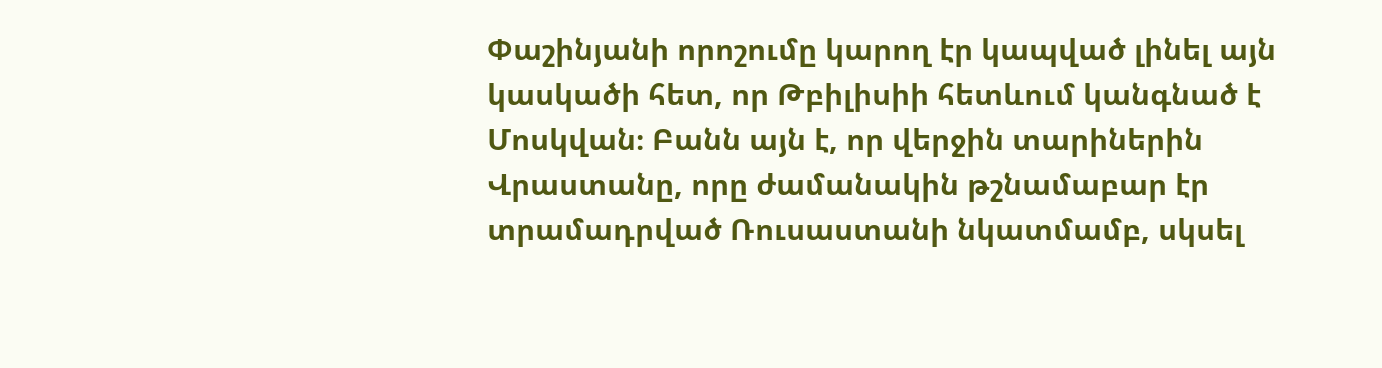Փաշինյանի որոշումը կարող էր կապված լինել այն կասկածի հետ, որ Թբիլիսիի հետևում կանգնած է Մոսկվան։ Բանն այն է, որ վերջին տարիներին Վրաստանը, որը ժամանակին թշնամաբար էր տրամադրված Ռուսաստանի նկատմամբ, սկսել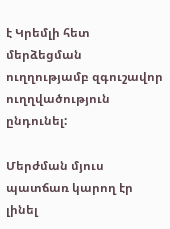է Կրեմլի հետ մերձեցման ուղղությամբ զգուշավոր ուղղվածություն ընդունել:

Մերժման մյուս պատճառ կարող էր լինել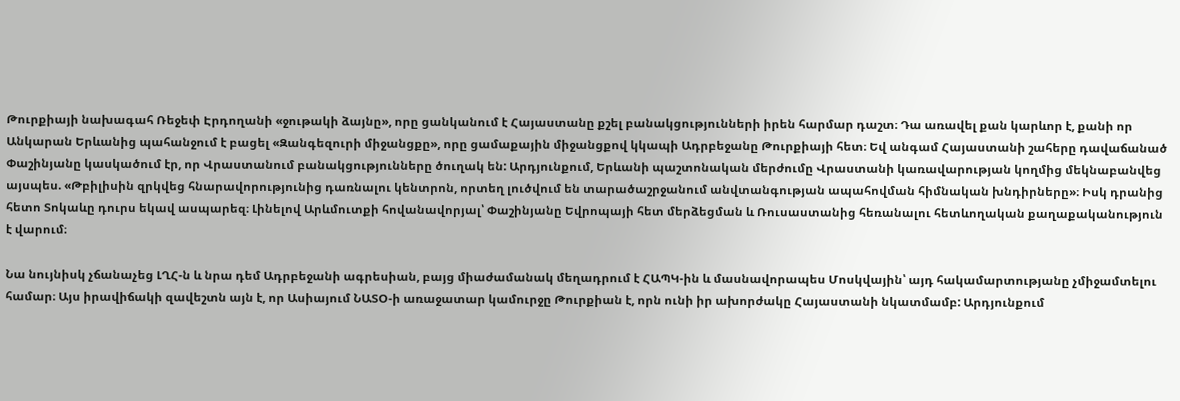Թուրքիայի նախագահ Ռեջեփ Էրդողանի «ջութակի ձայնը», որը ցանկանում է Հայաստանը քշել բանակցությունների իրեն հարմար դաշտ։ Դա առավել քան կարևոր է, քանի որ Անկարան Երևանից պահանջում է բացել «Զանգեզուրի միջանցքը», որը ցամաքային միջանցքով կկապի Ադրբեջանը Թուրքիայի հետ։ Եվ անգամ Հայաստանի շահերը դավաճանած Փաշինյանը կասկածում էր, որ Վրաստանում բանակցությունները ծուղակ են: Արդյունքում, Երևանի պաշտոնական մերժումը Վրաստանի կառավարության կողմից մեկնաբանվեց այսպես. «Թբիլիսին զրկվեց հնարավորությունից դառնալու կենտրոն, որտեղ լուծվում են տարածաշրջանում անվտանգության ապահովման հիմնական խնդիրները»։ Իսկ դրանից հետո Տոկաևը դուրս եկավ ասպարեզ։ Լինելով Արևմուտքի հովանավորյալ՝ Փաշինյանը Եվրոպայի հետ մերձեցման և Ռուսաստանից հեռանալու հետևողական քաղաքականություն է վարում։

Նա նույնիսկ չճանաչեց ԼՂՀ-ն և նրա դեմ Ադրբեջանի ագրեսիան, բայց միաժամանակ մեղադրում է ՀԱՊԿ-ին և մասնավորապես Մոսկվային՝ այդ հակամարտությանը չմիջամտելու համար։ Այս իրավիճակի զավեշտն այն է, որ Ասիայում ՆԱՏՕ-ի առաջատար կամուրջը Թուրքիան է, որն ունի իր ախորժակը Հայաստանի նկատմամբ: Արդյունքում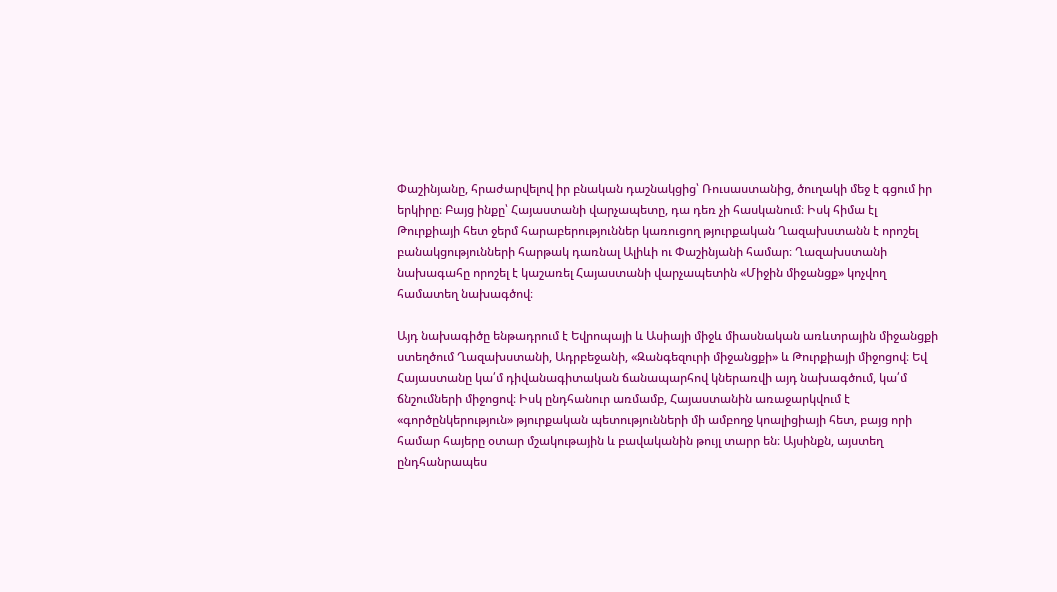Փաշինյանը, հրաժարվելով իր բնական դաշնակցից՝ Ռուսաստանից, ծուղակի մեջ է գցում իր երկիրը։ Բայց ինքը՝ Հայաստանի վարչապետը, դա դեռ չի հասկանում։ Իսկ հիմա էլ Թուրքիայի հետ ջերմ հարաբերություններ կառուցող թյուրքական Ղազախստանն է որոշել բանակցությունների հարթակ դառնալ Ալիևի ու Փաշինյանի համար։ Ղազախստանի նախագահը որոշել է կաշառել Հայաստանի վարչապետին «Միջին միջանցք» կոչվող համատեղ նախագծով։

Այդ նախագիծը ենթադրում է Եվրոպայի և Ասիայի միջև միասնական առևտրային միջանցքի ստեղծում Ղազախստանի, Ադրբեջանի, «Զանգեզուրի միջանցքի» և Թուրքիայի միջոցով։ Եվ Հայաստանը կա՛մ դիվանագիտական ճանապարհով կներառվի այդ նախագծում, կա՛մ ճնշումների միջոցով։ Իսկ ընդհանուր առմամբ, Հայաստանին առաջարկվում է «գործընկերություն» թյուրքական պետությունների մի ամբողջ կոալիցիայի հետ, բայց որի համար հայերը օտար մշակութային և բավականին թույլ տարր են։ Այսինքն, այստեղ ընդհանրապես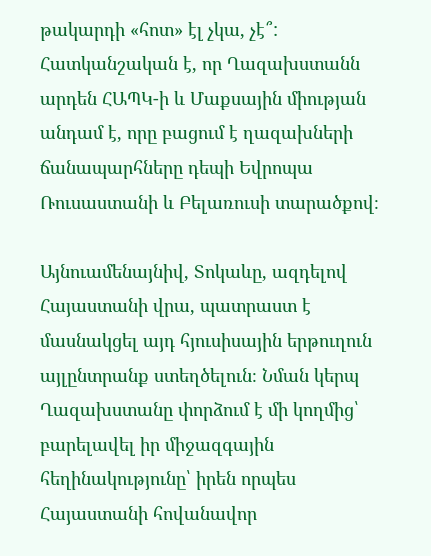թակարդի «հոտ» էլ չկա, չէ՞: Հատկանշական է, որ Ղազախստանն արդեն ՀԱՊԿ-ի և Մաքսային միության անդամ է, որը բացում է ղազախների ճանապարհները դեպի Եվրոպա Ռուսաստանի և Բելառուսի տարածքով։

Այնուամենայնիվ, Տոկաևը, ազդելով Հայաստանի վրա, պատրաստ է մասնակցել այդ հյուսիսային երթուղուն այլընտրանք ստեղծելուն։ Նման կերպ Ղազախստանը փորձում է մի կողմից՝ բարելավել իր միջազգային հեղինակությունը՝ իրեն որպես Հայաստանի հովանավոր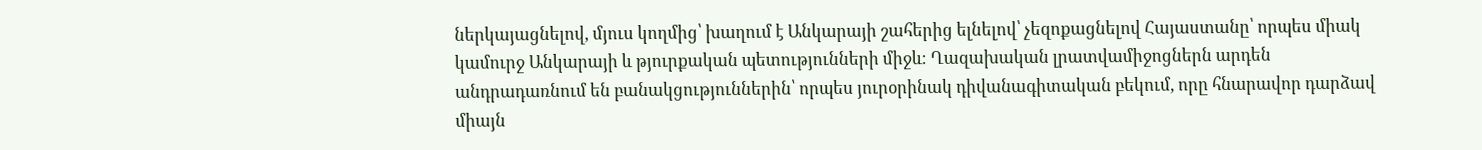ներկայացնելով, մյուս կողմից՝ խաղում է Անկարայի շահերից ելնելով՝ չեզոքացնելով Հայաստանը՝ որպես միակ կամուրջ Անկարայի և թյուրքական պետությունների միջև։ Ղազախական լրատվամիջոցներն արդեն անդրադառնում են բանակցություններին՝ որպես յուրօրինակ դիվանագիտական բեկում, որը հնարավոր դարձավ միայն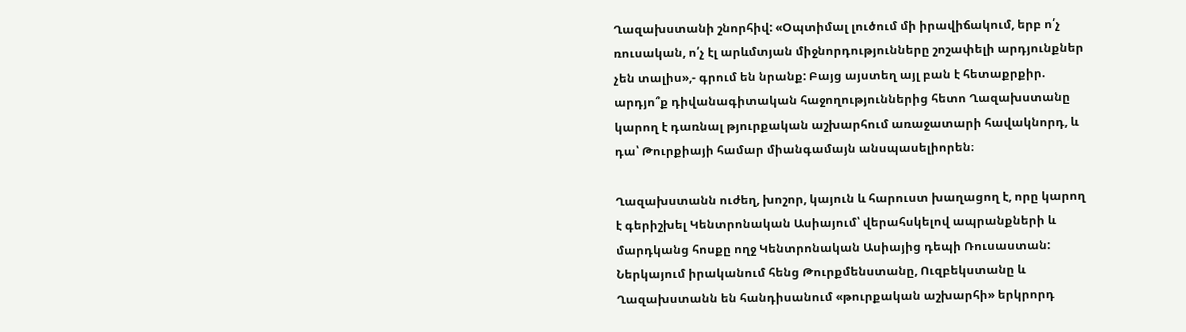Ղազախստանի շնորհիվ: «Օպտիմալ լուծում մի իրավիճակում, երբ ո՛չ ռուսական, ո՛չ էլ արևմտյան միջնորդությունները շոշափելի արդյունքներ չեն տալիս»,- գրում են նրանք: Բայց այստեղ այլ բան է հետաքրքիր. արդյո՞ք դիվանագիտական հաջողություններից հետո Ղազախստանը կարող է դառնալ թյուրքական աշխարհում առաջատարի հավակնորդ, և դա՝ Թուրքիայի համար միանգամայն անսպասելիորեն։

Ղազախստանն ուժեղ, խոշոր, կայուն և հարուստ խաղացող է, որը կարող է գերիշխել Կենտրոնական Ասիայում՝ վերահսկելով ապրանքների և մարդկանց հոսքը ողջ Կենտրոնական Ասիայից դեպի Ռուսաստան: Ներկայում իրականում հենց Թուրքմենստանը, Ուզբեկստանը և Ղազախստանն են հանդիսանում «թուրքական աշխարհի» երկրորդ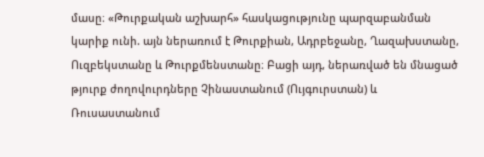մասը։ «Թուրքական աշխարհ» հասկացությունը պարզաբանման կարիք ունի. այն ներառում է Թուրքիան, Ադրբեջանը, Ղազախստանը, Ուզբեկստանը և Թուրքմենստանը։ Բացի այդ, ներառված են մնացած թյուրք ժողովուրդները Չինաստանում (Ույգուրստան) և Ռուսաստանում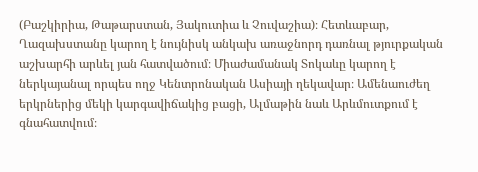(Բաշկիրիա, Թաթարստան, Յակուտիա և Չուվաշիա)։ Հետևաբար, Ղազախստանը կարող է նույնիսկ անկախ առաջնորդ դառնալ թյուրքական աշխարհի արևել յան հատվածում։ Միաժամանակ Տոկաևը կարող է ներկայանալ որպես ողջ Կենտրոնական Ասիայի ղեկավար։ Ամենաուժեղ երկրներից մեկի կարգավիճակից բացի, Ալմաթին նաև Արևմուտքում է գնահատվում։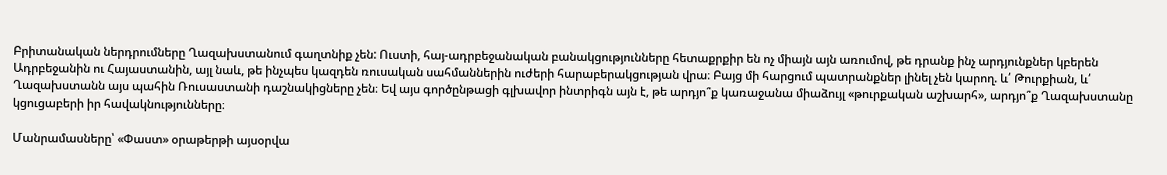Բրիտանական ներդրումները Ղազախստանում գաղտնիք չեն: Ուստի, հայ-ադրբեջանական բանակցությունները հետաքրքիր են ոչ միայն այն առումով, թե դրանք ինչ արդյունքներ կբերեն Ադրբեջանին ու Հայաստանին, այլ նաև, թե ինչպես կազդեն ռուսական սահմաններին ուժերի հարաբերակցության վրա։ Բայց մի հարցում պատրանքներ լինել չեն կարող. և՛ Թուրքիան, և՛ Ղազախստանն այս պահին Ռուսաստանի դաշնակիցները չեն։ Եվ այս գործընթացի գլխավոր ինտրիգն այն է, թե արդյո՞ք կառաջանա միաձույլ «թուրքական աշխարհ», արդյո՞ք Ղազախստանը կցուցաբերի իր հավակնությունները։

Մանրամասները՝ «Փաստ» օրաթերթի այսօրվա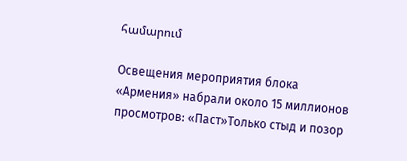համարում

Освещения мероприятия блока «Армения» набрали около 15 миллионов просмотров: «Паст»Только стыд и позор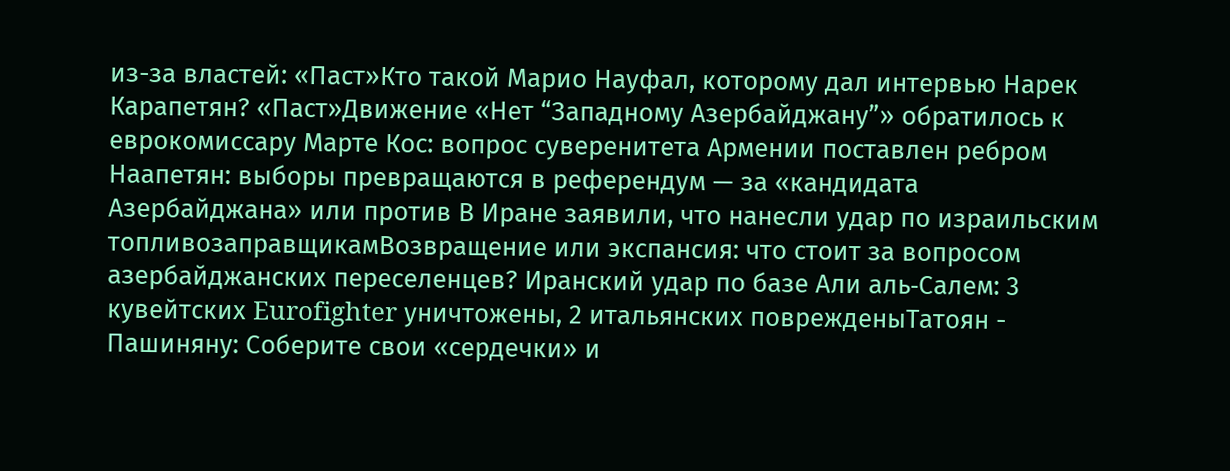из-за властей: «Паст»Кто такой Марио Науфал, которому дал интервью Нарек Карапетян? «Паст»Движение «Нет “Западному Азербайджану”» обратилось к еврокомиссару Марте Кос: вопрос суверенитета Армении поставлен ребром Наапетян: выборы превращаются в референдум — за «кандидата Азербайджана» или против В Иране заявили, что нанесли удар по израильским топливозаправщикамВозвращение или экспансия: что стоит за вопросом азербайджанских переселенцев? Иранский удар по базе Али аль‑Салем: 3 кувейтских Eurofighter уничтожены, 2 итальянских поврежденыТатоян - Пашиняну: Соберите свои «сердечки» и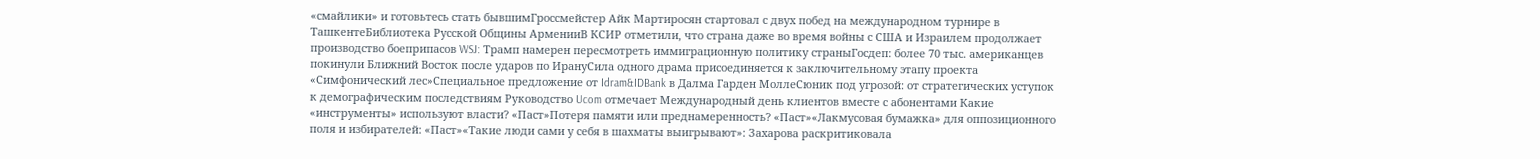«смайлики» и готовьтесь стать бывшимГроссмейстер Айк Мартиросян стартовал с двух побед на международном турнире в ТашкентеБиблиотека Русской Общины АрменииВ КСИР отметили, что страна даже во время войны с США и Израилем продолжает производство боеприпасов WSJ: Трамп намерен пересмотреть иммиграционную политику страныГосдеп: более 70 тыс. американцев покинули Ближний Восток после ударов по ИрануСила одного драма присоединяется к заключительному этапу проекта «Симфонический лес»Специальное предложение от Idram&IDBank в Далма Гарден МоллеСюник под угрозой: от стратегических уступок к демографическим последствиям Руководство Ucom отмечает Международный день клиентов вместе с абонентами Какие «инструменты» используют власти? «Паст»Потеря памяти или преднамеренность? «Паст»«Лакмусовая бумажка» для оппозиционного поля и избирателей: «Паст»«Такие люди сами у себя в шахматы выигрывают»: Захарова раскритиковала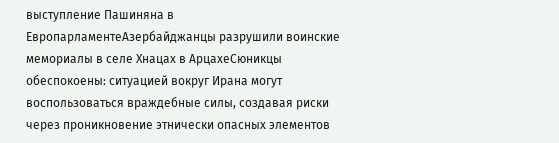выступление Пашиняна в ЕвропарламентеАзербайджанцы разрушили воинские мемориалы в селе Хнацах в АрцахеСюникцы обеспокоены: ситуацией вокруг Ирана могут воспользоваться враждебные силы, создавая риски через проникновение этнически опасных элементов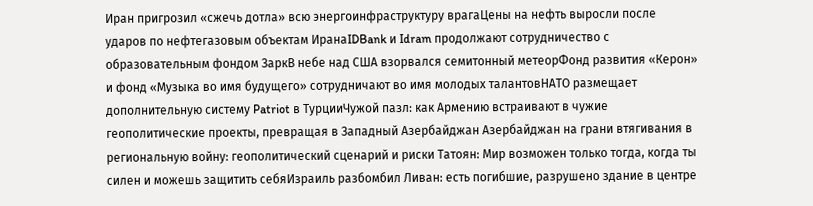Иран пригрозил «сжечь дотла» всю энергоинфраструктуру врагаЦены на нефть выросли после ударов по нефтегазовым объектам ИранаIDBank и Idram продолжают сотрудничество с образовательным фондом ЗаркВ небе над США взорвался семитонный метеорФонд развития «Керон» и фонд «Музыка во имя будущего» сотрудничают во имя молодых талантовНАТО размещает дополнительную систему Patriot в ТурцииЧужой пазл: как Армению встраивают в чужие геополитические проекты, превращая в Западный Азербайджан Азербайджан на грани втягивания в региональную войну: геополитический сценарий и риски Татоян: Мир возможен только тогда, когда ты силен и можешь защитить себяИзраиль разбомбил Ливан: есть погибшие, разрушено здание в центре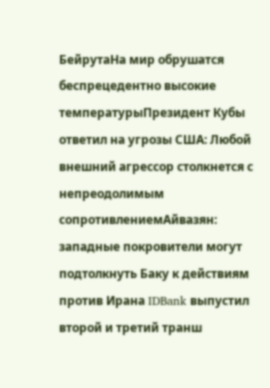БейрутаНа мир обрушатся беспрецедентно высокие температурыПрезидент Кубы ответил на угрозы США: Любой внешний агрессор столкнется с непреодолимым сопротивлениемАйвазян: западные покровители могут подтолкнуть Баку к действиям против Ирана IDBank выпустил второй и третий транш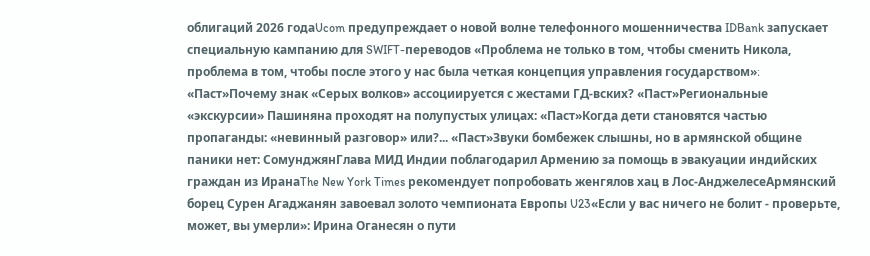облигаций 2026 годаUcom предупреждает о новой волне телефонного мошенничества IDBank запускает специальную кампанию для SWIFT-переводов «Проблема не только в том, чтобы сменить Никола, проблема в том, чтобы после этого у нас была четкая концепция управления государством»։ «Паст»Почему знак «Серых волков» ассоциируется с жестами ГД-вских? «Паст»Региональные «экскурсии» Пашиняна проходят на полупустых улицах: «Паст»Когда дети становятся частью пропаганды: «невинный разговор» или?... «Паст»Звуки бомбежек слышны, но в армянской общине паники нет: СомунджянГлава МИД Индии поблагодарил Армению за помощь в эвакуации индийских граждан из ИранаThe New York Times рекомендует попробовать женгялов хац в Лос-АнджелесеАрмянский борец Сурен Агаджанян завоевал золото чемпионата Европы U23«Если у вас ничего не болит - проверьте, может, вы умерли»: Ирина Оганесян о пути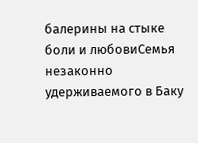балерины на стыке боли и любовиСемья незаконно удерживаемого в Баку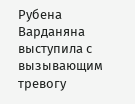Рубена Варданяна выступила с вызывающим тревогу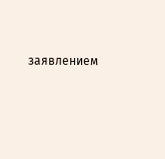заявлением